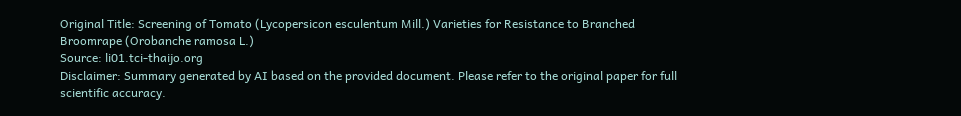Original Title: Screening of Tomato (Lycopersicon esculentum Mill.) Varieties for Resistance to Branched Broomrape (Orobanche ramosa L.)
Source: li01.tci-thaijo.org
Disclaimer: Summary generated by AI based on the provided document. Please refer to the original paper for full scientific accuracy.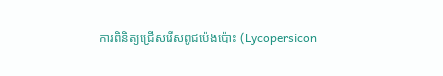ការពិនិត្យជ្រើសរើសពូជប៉េងប៉ោះ (Lycopersicon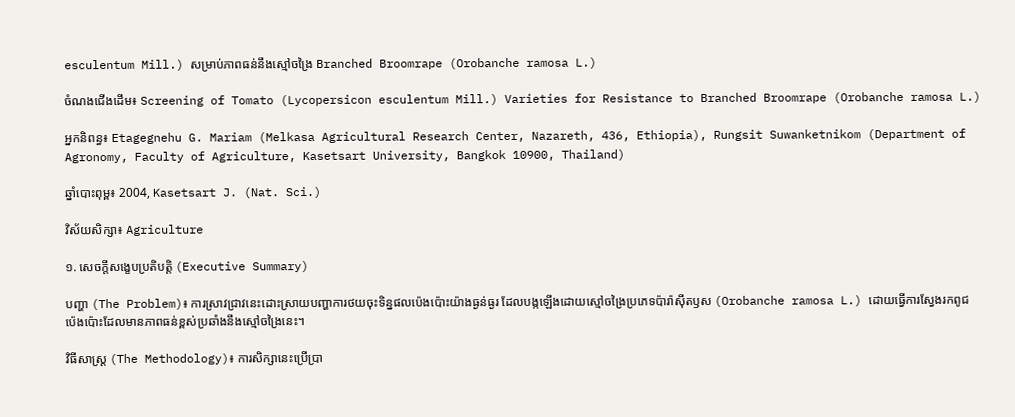esculentum Mill.) សម្រាប់ភាពធន់នឹងស្មៅចង្រៃ Branched Broomrape (Orobanche ramosa L.)

ចំណងជើងដើម៖ Screening of Tomato (Lycopersicon esculentum Mill.) Varieties for Resistance to Branched Broomrape (Orobanche ramosa L.)

អ្នកនិពន្ធ៖ Etagegnehu G. Mariam (Melkasa Agricultural Research Center, Nazareth, 436, Ethiopia), Rungsit Suwanketnikom (Department of Agronomy, Faculty of Agriculture, Kasetsart University, Bangkok 10900, Thailand)

ឆ្នាំបោះពុម្ព៖ 2004, Kasetsart J. (Nat. Sci.)

វិស័យសិក្សា៖ Agriculture

១. សេចក្តីសង្ខេបប្រតិបត្តិ (Executive Summary)

បញ្ហា (The Problem)៖ ការស្រាវជ្រាវនេះដោះស្រាយបញ្ហាការថយចុះទិន្នផលប៉េងប៉ោះយ៉ាងធ្ងន់ធ្ងរ ដែលបង្កឡើងដោយស្មៅចង្រៃប្រភេទប៉ារ៉ាស៊ីតឫស (Orobanche ramosa L.) ដោយធ្វើការស្វែងរកពូជប៉េងប៉ោះដែលមានភាពធន់ខ្ពស់ប្រឆាំងនឹងស្មៅចង្រៃនេះ។

វិធីសាស្ត្រ (The Methodology)៖ ការសិក្សានេះប្រើប្រា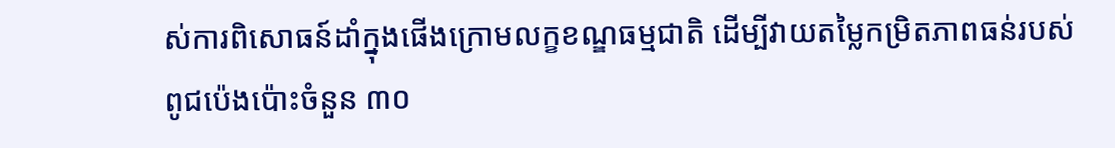ស់ការពិសោធន៍ដាំក្នុងផើងក្រោមលក្ខខណ្ឌធម្មជាតិ ដើម្បីវាយតម្លៃកម្រិតភាពធន់របស់ពូជប៉េងប៉ោះចំនួន ៣០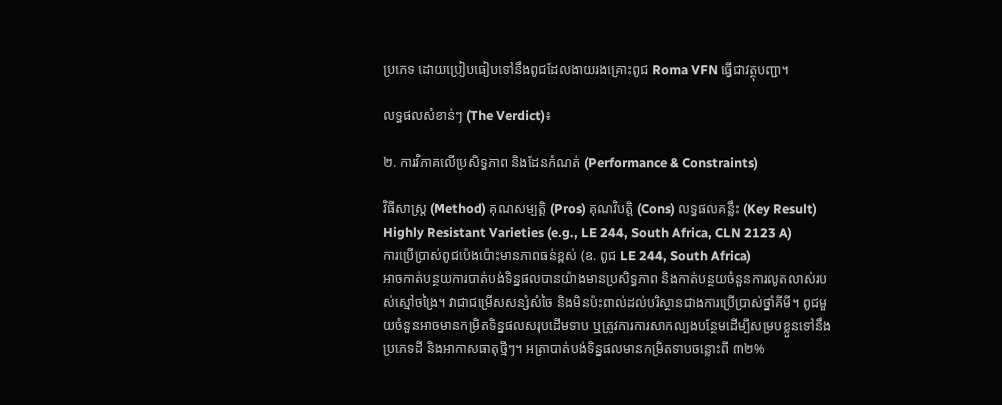ប្រភេទ ដោយប្រៀបធៀបទៅនឹងពូជដែលងាយរងគ្រោះពូជ Roma VFN ធ្វើជាវត្ថុបញ្ជា។

លទ្ធផលសំខាន់ៗ (The Verdict)៖

២. ការវិភាគលើប្រសិទ្ធភាព និងដែនកំណត់ (Performance & Constraints)

វិធីសាស្ត្រ (Method) គុណសម្បត្តិ (Pros) គុណវិបត្តិ (Cons) លទ្ធផលគន្លឹះ (Key Result)
Highly Resistant Varieties (e.g., LE 244, South Africa, CLN 2123 A)
ការប្រើប្រាស់ពូជប៉េងប៉ោះមានភាពធន់ខ្ពស់ (ឧ. ពូជ LE 244, South Africa)
អាចកាត់បន្ថយការបាត់បង់ទិន្នផលបានយ៉ាងមានប្រសិទ្ធភាព និងកាត់បន្ថយចំនួនការលូតលាស់របស់ស្មៅចង្រៃ។ វាជាជម្រើសសន្សំសំចៃ និងមិនប៉ះពាល់ដល់បរិស្ថានជាងការប្រើប្រាស់ថ្នាំគីមី។ ពូជមួយចំនួនអាចមានកម្រិតទិន្នផលសរុបដើមទាប ឬត្រូវការការសាកល្បងបន្ថែមដើម្បីសម្របខ្លួនទៅនឹងប្រភេទដី និងអាកាសធាតុថ្មីៗ។ អត្រាបាត់បង់ទិន្នផលមានកម្រិតទាបចន្លោះពី ៣២%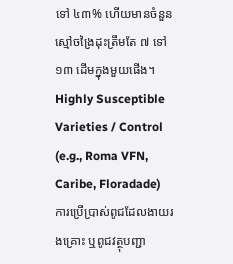ទៅ ៤៣% ហើយមានចំនួនស្មៅចង្រៃដុះត្រឹមតែ ៧ ទៅ ១៣ ដើមក្នុងមួយផើង។
Highly Susceptible Varieties / Control (e.g., Roma VFN, Caribe, Floradade)
ការប្រើប្រាស់ពូជដែលងាយរងគ្រោះ ឬពូជវត្ថុបញ្ជា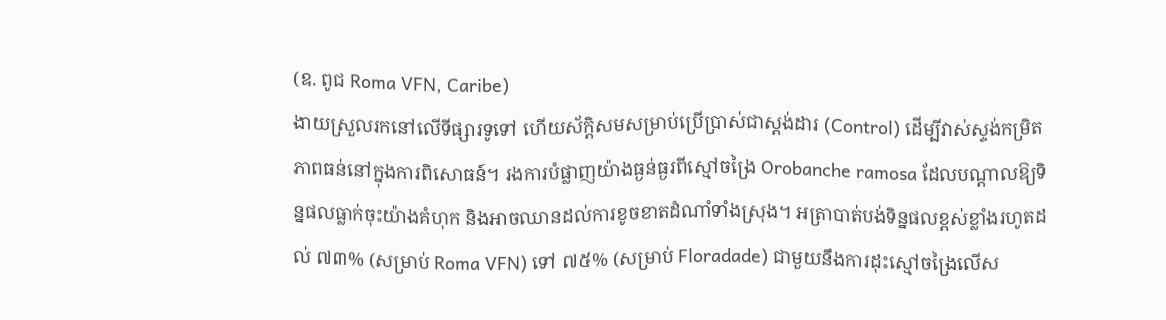(ឧ. ពូជ Roma VFN, Caribe)
ងាយស្រួលរកនៅលើទីផ្សារទូទៅ ហើយស័ក្តិសមសម្រាប់ប្រើប្រាស់ជាស្តង់ដារ (Control) ដើម្បីវាស់ស្ទង់កម្រិតភាពធន់នៅក្នុងការពិសោធន៍។ រងការបំផ្លាញយ៉ាងធ្ងន់ធ្ងរពីស្មៅចង្រៃ Orobanche ramosa ដែលបណ្តាលឱ្យទិន្នផលធ្លាក់ចុះយ៉ាងគំហុក និងអាចឈានដល់ការខូចខាតដំណាំទាំងស្រុង។ អត្រាបាត់បង់ទិន្នផលខ្ពស់ខ្លាំងរហូតដល់ ៧៣% (សម្រាប់ Roma VFN) ទៅ ៧៥% (សម្រាប់ Floradade) ជាមួយនឹងការដុះស្មៅចង្រៃលើស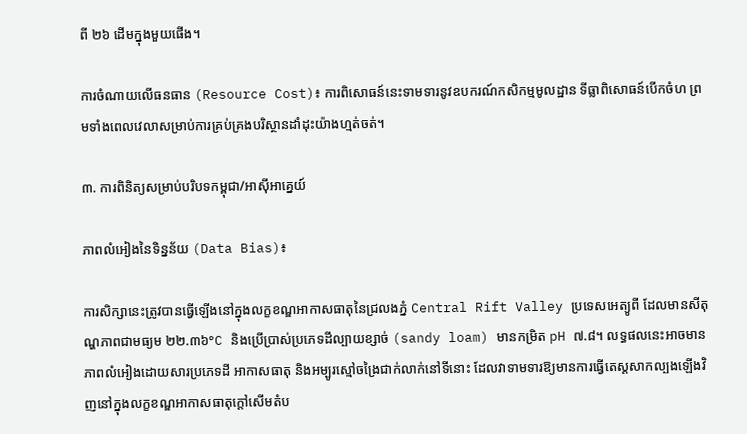ពី ២៦ ដើមក្នុងមួយផើង។

ការចំណាយលើធនធាន (Resource Cost)៖ ការពិសោធន៍នេះទាមទារនូវឧបករណ៍កសិកម្មមូលដ្ឋាន ទីធ្លាពិសោធន៍បើកចំហ ព្រមទាំងពេលវេលាសម្រាប់ការគ្រប់គ្រងបរិស្ថានដាំដុះយ៉ាងហ្មត់ចត់។

៣. ការពិនិត្យសម្រាប់បរិបទកម្ពុជា/អាស៊ីអាគ្នេយ៍

ភាពលំអៀងនៃទិន្នន័យ (Data Bias)៖

ការសិក្សានេះត្រូវបានធ្វើឡើងនៅក្នុងលក្ខខណ្ឌអាកាសធាតុនៃជ្រលងភ្នំ Central Rift Valley ប្រទេសអេត្យូពី ដែលមានសីតុណ្ហភាពជាមធ្យម ២២.៣៦°C និងប្រើប្រាស់ប្រភេទដីល្បាយខ្សាច់ (sandy loam) មានកម្រិត pH ៧.៨។ លទ្ធផលនេះអាចមានភាពលំអៀងដោយសារប្រភេទដី អាកាសធាតុ និងអម្បូរស្មៅចង្រៃជាក់លាក់នៅទីនោះ ដែលវាទាមទារឱ្យមានការធ្វើតេស្តសាកល្បងឡើងវិញនៅក្នុងលក្ខខណ្ឌអាកាសធាតុក្តៅសើមតំប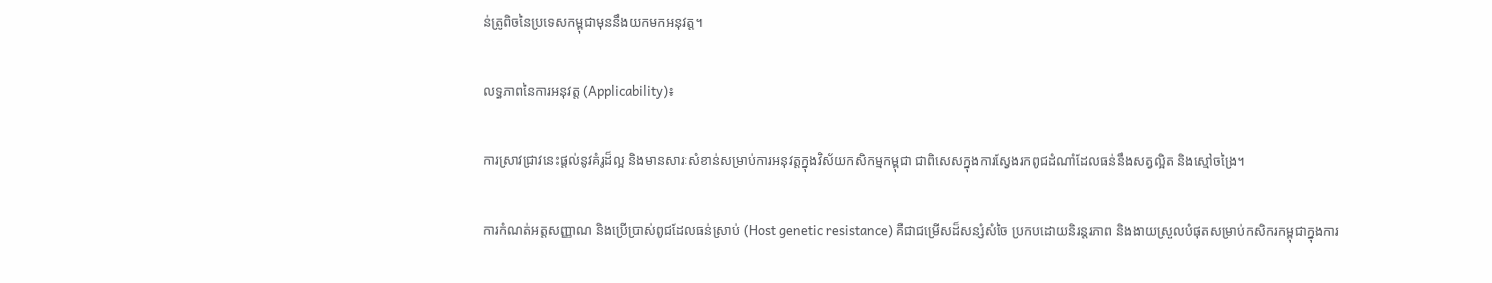ន់ត្រូពិចនៃប្រទេសកម្ពុជាមុននឹងយកមកអនុវត្ត។

លទ្ធភាពនៃការអនុវត្ត (Applicability)៖

ការស្រាវជ្រាវនេះផ្តល់នូវគំរូដ៏ល្អ និងមានសារៈសំខាន់សម្រាប់ការអនុវត្តក្នុងវិស័យកសិកម្មកម្ពុជា ជាពិសេសក្នុងការស្វែងរកពូជដំណាំដែលធន់នឹងសត្វល្អិត និងស្មៅចង្រៃ។

ការកំណត់អត្តសញ្ញាណ និងប្រើប្រាស់ពូជដែលធន់ស្រាប់ (Host genetic resistance) គឺជាជម្រើសដ៏សន្សំសំចៃ ប្រកបដោយនិរន្តរភាព និងងាយស្រួលបំផុតសម្រាប់កសិករកម្ពុជាក្នុងការ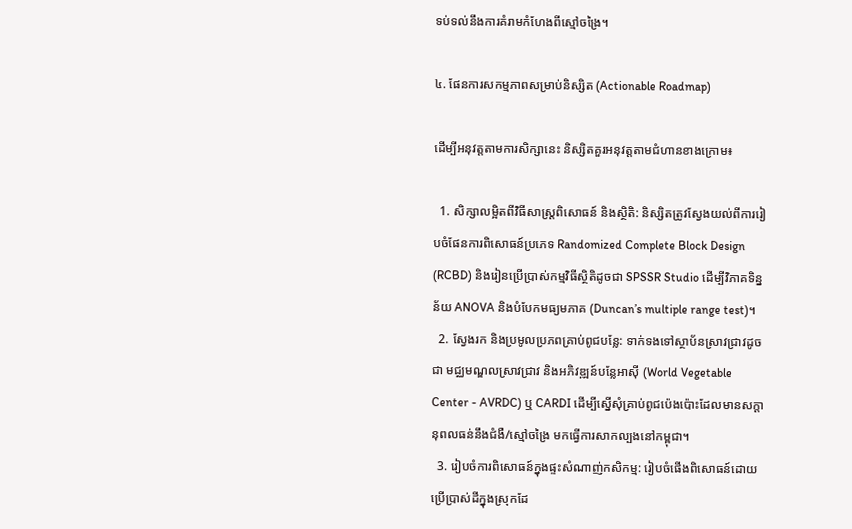ទប់ទល់នឹងការគំរាមកំហែងពីស្មៅចង្រៃ។

៤. ផែនការសកម្មភាពសម្រាប់និស្សិត (Actionable Roadmap)

ដើម្បីអនុវត្តតាមការសិក្សានេះ និស្សិតគួរអនុវត្តតាមជំហានខាងក្រោម៖

  1. សិក្សាលម្អិតពីវិធីសាស្ត្រពិសោធន៍ និងស្ថិតិ: និស្សិតត្រូវស្វែងយល់ពីការរៀបចំផែនការពិសោធន៍ប្រភេទ Randomized Complete Block Design (RCBD) និងរៀនប្រើប្រាស់កម្មវិធីស្ថិតិដូចជា SPSSR Studio ដើម្បីវិភាគទិន្នន័យ ANOVA និងបំបែកមធ្យមភាគ (Duncan’s multiple range test)។
  2. ស្វែងរក និងប្រមូលប្រភពគ្រាប់ពូជបន្លែ: ទាក់ទងទៅស្ថាប័នស្រាវជ្រាវដូចជា មជ្ឈមណ្ឌលស្រាវជ្រាវ និងអភិវឌ្ឍន៍បន្លែអាស៊ី (World Vegetable Center - AVRDC) ឬ CARDI ដើម្បីស្នើសុំគ្រាប់ពូជប៉េងប៉ោះដែលមានសក្តានុពលធន់នឹងជំងឺ/ស្មៅចង្រៃ មកធ្វើការសាកល្បងនៅកម្ពុជា។
  3. រៀបចំការពិសោធន៍ក្នុងផ្ទះសំណាញ់កសិកម្ម: រៀបចំផើងពិសោធន៍ដោយប្រើប្រាស់ដីក្នុងស្រុកដែ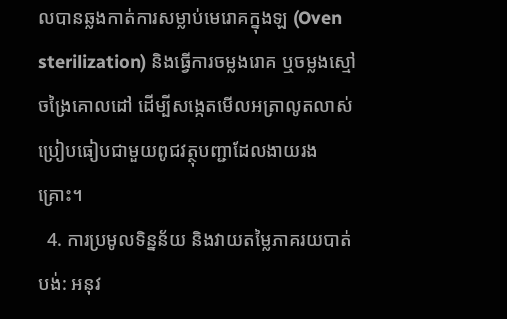លបានឆ្លងកាត់ការសម្លាប់មេរោគក្នុងឡ (Oven sterilization) និងធ្វើការចម្លងរោគ ឬចម្លងស្មៅចង្រៃគោលដៅ ដើម្បីសង្កេតមើលអត្រាលូតលាស់ប្រៀបធៀបជាមួយពូជវត្ថុបញ្ជាដែលងាយរងគ្រោះ។
  4. ការប្រមូលទិន្នន័យ និងវាយតម្លៃភាគរយបាត់បង់: អនុវ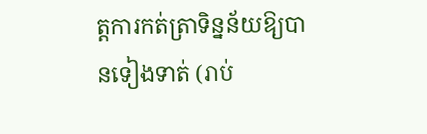ត្តការកត់ត្រាទិន្នន័យឱ្យបានទៀងទាត់ (រាប់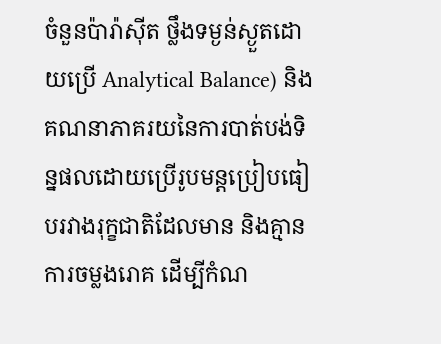ចំនួនប៉ារ៉ាស៊ីត ថ្លឹងទម្ងន់ស្ងួតដោយប្រើ Analytical Balance) និងគណនាភាគរយនៃការបាត់បង់ទិន្នផលដោយប្រើរូបមន្តប្រៀបធៀបរវាងរុក្ខជាតិដែលមាន និងគ្មានការចម្លងរោគ ដើម្បីកំណ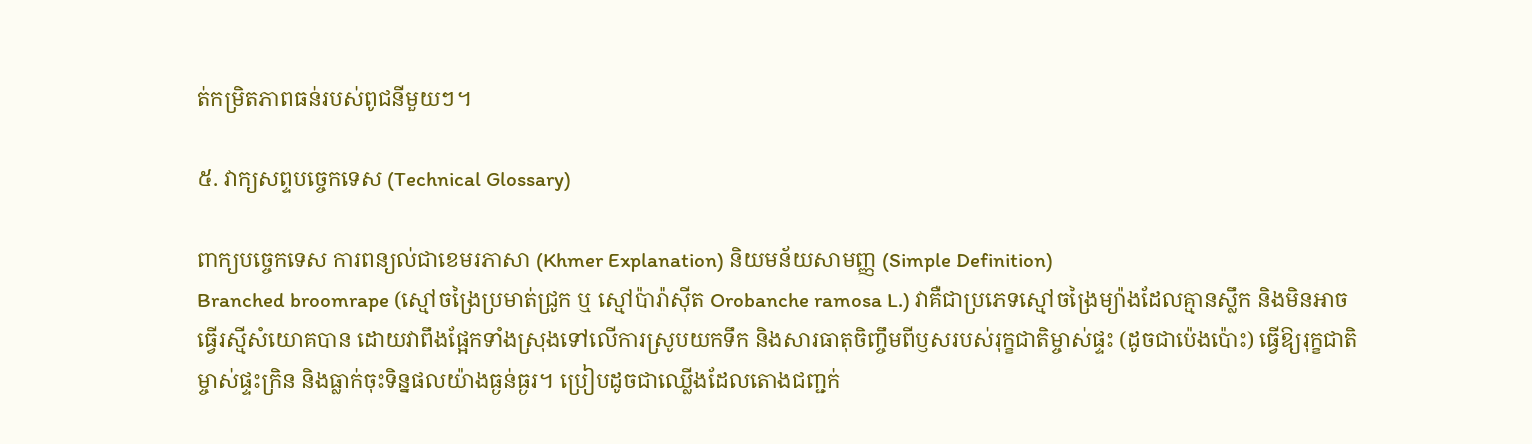ត់កម្រិតភាពធន់របស់ពូជនីមួយៗ។

៥. វាក្យសព្ទបច្ចេកទេស (Technical Glossary)

ពាក្យបច្ចេកទេស ការពន្យល់ជាខេមរភាសា (Khmer Explanation) និយមន័យសាមញ្ញ (Simple Definition)
Branched broomrape (ស្មៅចង្រៃប្រមាត់ជ្រូក ឬ ស្មៅប៉ារ៉ាស៊ីត Orobanche ramosa L.) វាគឺជាប្រភេទស្មៅចង្រៃម្យ៉ាងដែលគ្មានស្លឹក និងមិនអាចធ្វើរស្មីសំយោគបាន ដោយវាពឹងផ្អែកទាំងស្រុងទៅលើការស្រូបយកទឹក និងសារធាតុចិញ្ចឹមពីឫសរបស់រុក្ខជាតិម្ចាស់ផ្ទះ (ដូចជាប៉េងប៉ោះ) ធ្វើឱ្យរុក្ខជាតិម្ចាស់ផ្ទះក្រិន និងធ្លាក់ចុះទិន្នផលយ៉ាងធ្ងន់ធ្ងរ។ ប្រៀបដូចជាឈ្លើងដែលតោងជញ្ជក់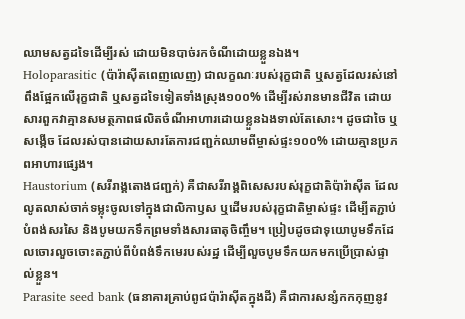ឈាមសត្វដទៃដើម្បីរស់ ដោយមិនបាច់រកចំណីដោយខ្លួនឯង។
Holoparasitic (ប៉ារ៉ាស៊ីតពេញលេញ) ជាលក្ខណៈរបស់រុក្ខជាតិ ឬសត្វដែលរស់នៅពឹងផ្អែកលើរុក្ខជាតិ ឬសត្វដទៃទៀតទាំងស្រុង១០០% ដើម្បីរស់រានមានជីវិត ដោយសារពួកវាគ្មានសមត្ថភាពផលិតចំណីអាហារដោយខ្លួនឯងទាល់តែសោះ។ ដូចជាចៃ ឬសង្កើច ដែលរស់បានដោយសារតែការជញ្ជក់ឈាមពីម្ចាស់ផ្ទះ១០០% ដោយគ្មានប្រភពអាហារផ្សេង។
Haustorium (សរីរាង្គតោងជញ្ជក់) គឺជាសរីរាង្គពិសេសរបស់រុក្ខជាតិប៉ារ៉ាស៊ីត ដែលលូតលាស់ចាក់ទម្លុះចូលទៅក្នុងជាលិកាឫស ឬដើមរបស់រុក្ខជាតិម្ចាស់ផ្ទះ ដើម្បីតភ្ជាប់បំពង់សរសៃ និងបូមយកទឹកព្រមទាំងសារធាតុចិញ្ចឹម។ ប្រៀបដូចជាទុយោបូមទឹកដែលចោរលួចចោះតភ្ជាប់ពីបំពង់ទឹកមេរបស់រដ្ឋ ដើម្បីលួចបូមទឹកយកមកប្រើប្រាស់ផ្ទាល់ខ្លួន។
Parasite seed bank (ធនាគារគ្រាប់ពូជប៉ារ៉ាស៊ីតក្នុងដី) គឺជាការសន្សំកកកុញនូវ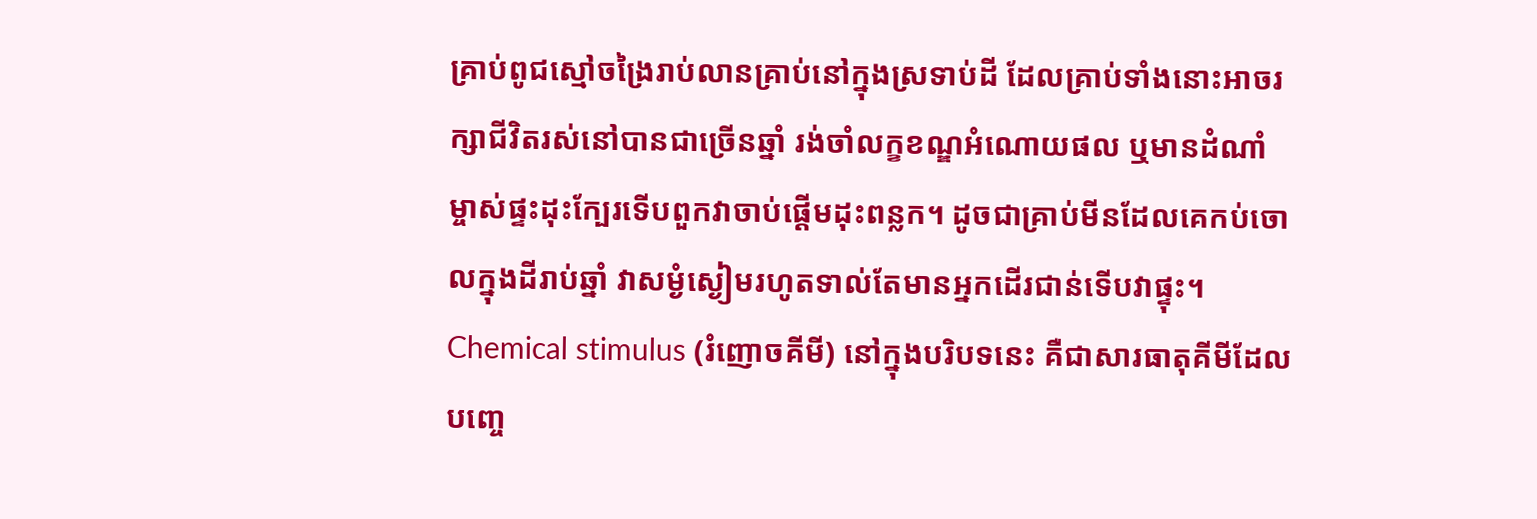គ្រាប់ពូជស្មៅចង្រៃរាប់លានគ្រាប់នៅក្នុងស្រទាប់ដី ដែលគ្រាប់ទាំងនោះអាចរក្សាជីវិតរស់នៅបានជាច្រើនឆ្នាំ រង់ចាំលក្ខខណ្ឌអំណោយផល ឬមានដំណាំម្ចាស់ផ្ទះដុះក្បែរទើបពួកវាចាប់ផ្តើមដុះពន្លក។ ដូចជាគ្រាប់មីនដែលគេកប់ចោលក្នុងដីរាប់ឆ្នាំ វាសម្ងំស្ងៀមរហូតទាល់តែមានអ្នកដើរជាន់ទើបវាផ្ទុះ។
Chemical stimulus (រំញោចគីមី) នៅក្នុងបរិបទនេះ គឺជាសារធាតុគីមីដែលបញ្ចេ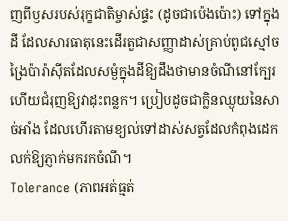ញពីឫសរបស់រុក្ខជាតិម្ចាស់ផ្ទះ (ដូចជាប៉េងប៉ោះ) ទៅក្នុងដី ដែលសារធាតុនេះដើរតួជាសញ្ញាដាស់គ្រាប់ពូជស្មៅចង្រៃប៉ារ៉ាស៊ីតដែលសម្ងំក្នុងដីឱ្យដឹងថាមានចំណីនៅក្បែរ ហើយជំរុញឱ្យវាដុះពន្លក។ ប្រៀបដូចជាក្លិនឈ្ងុយនៃសាច់អាំង ដែលហើរតាមខ្យល់ទៅដាស់សត្វដែលកំពុងដេកលក់ឱ្យភ្ញាក់មករកចំណី។
Tolerance (ភាពអត់ធ្មត់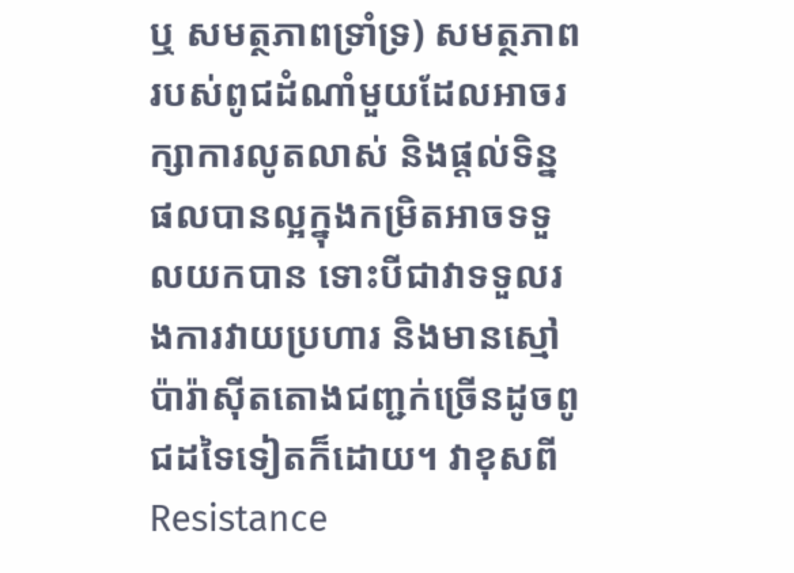ឬ សមត្ថភាពទ្រាំទ្រ) សមត្ថភាពរបស់ពូជដំណាំមួយដែលអាចរក្សាការលូតលាស់ និងផ្តល់ទិន្នផលបានល្អក្នុងកម្រិតអាចទទួលយកបាន ទោះបីជាវាទទួលរងការវាយប្រហារ និងមានស្មៅប៉ារ៉ាស៊ីតតោងជញ្ជក់ច្រើនដូចពូជដទៃទៀតក៏ដោយ។ វាខុសពី Resistance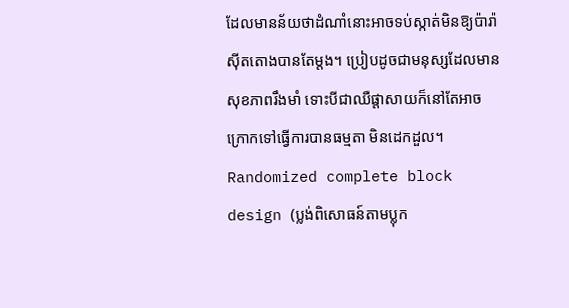ដែលមានន័យថាដំណាំនោះអាចទប់ស្កាត់មិនឱ្យប៉ារ៉ាស៊ីតតោងបានតែម្តង។ ប្រៀបដូចជាមនុស្សដែលមានសុខភាពរឹងមាំ ទោះបីជាឈឺផ្តាសាយក៏នៅតែអាចក្រោកទៅធ្វើការបានធម្មតា មិនដេកដួល។
Randomized complete block design (ប្លង់ពិសោធន៍តាមប្លុក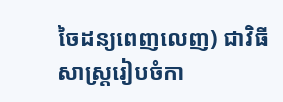ចៃដន្យពេញលេញ) ជាវិធីសាស្ត្ររៀបចំកា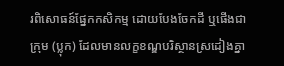រពិសោធន៍ផ្នែកកសិកម្ម ដោយបែងចែកដី ឬផើងជាក្រុម (ប្លុក) ដែលមានលក្ខខណ្ឌបរិស្ថានស្រដៀងគ្នា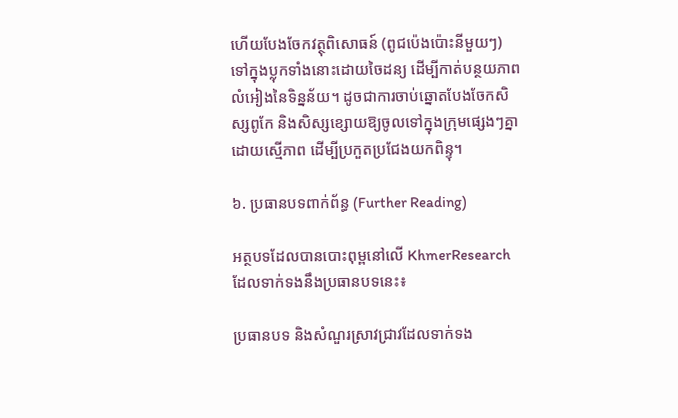ហើយបែងចែកវត្ថុពិសោធន៍ (ពូជប៉េងប៉ោះនីមួយៗ) ទៅក្នុងប្លុកទាំងនោះដោយចៃដន្យ ដើម្បីកាត់បន្ថយភាពលំអៀងនៃទិន្នន័យ។ ដូចជាការចាប់ឆ្នោតបែងចែកសិស្សពូកែ និងសិស្សខ្សោយឱ្យចូលទៅក្នុងក្រុមផ្សេងៗគ្នាដោយស្មើភាព ដើម្បីប្រកួតប្រជែងយកពិន្ទុ។

៦. ប្រធានបទពាក់ព័ន្ធ (Further Reading)

អត្ថបទដែលបានបោះពុម្ពនៅលើ KhmerResearch ដែលទាក់ទងនឹងប្រធានបទនេះ៖

ប្រធានបទ និងសំណួរស្រាវជ្រាវដែលទាក់ទង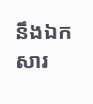នឹងឯកសារ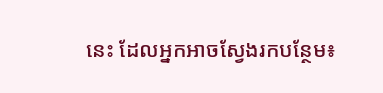នេះ ដែលអ្នកអាចស្វែងរកបន្ថែម៖